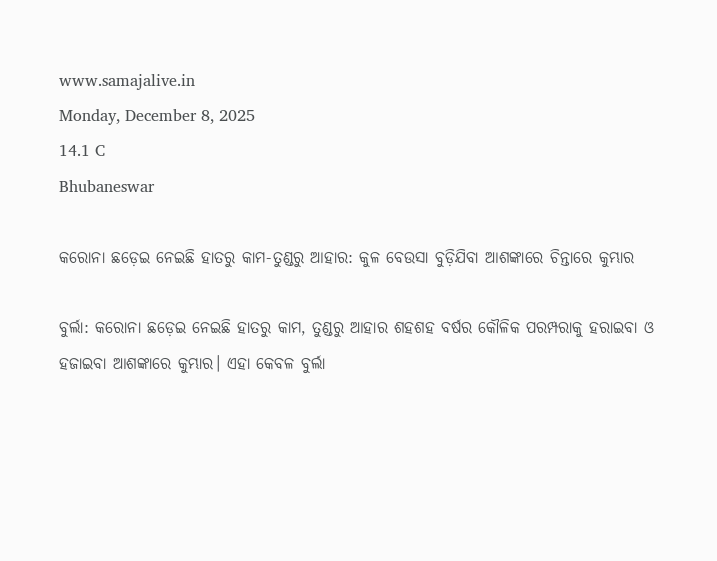www.samajalive.in
Monday, December 8, 2025
14.1 C
Bhubaneswar

କରୋନା ଛଡ଼େଇ ନେଇଛି ହାତରୁ କାମ-ତୁଣ୍ଡରୁ ଆହାର: କୁଳ ବେଉସା ବୁଡ଼ିଯିବା ଆଶଙ୍କାରେ ଚିନ୍ତାରେ କୁମ୍ଭାର

ବୁର୍ଲା: କରୋନା ଛଡ଼େଇ ନେଇଛି ହାତରୁ କାମ, ତୁଣ୍ଡରୁ ଆହାର ଶହଶହ ବର୍ଷର କୌଳିକ ପରମ୍ପରାକୁ ହରାଇବା ଓ ହଜାଇବା ଆଶଙ୍କାରେ କୁମ୍ଭାର। ଏହା କେବଳ ବୁର୍ଲା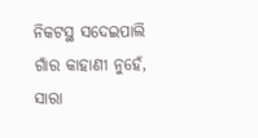ନିକଟସ୍ଥ ସଦେଇପାଲି ଗାଁର କାହାଣୀ ନୁହେଁ, ସାରା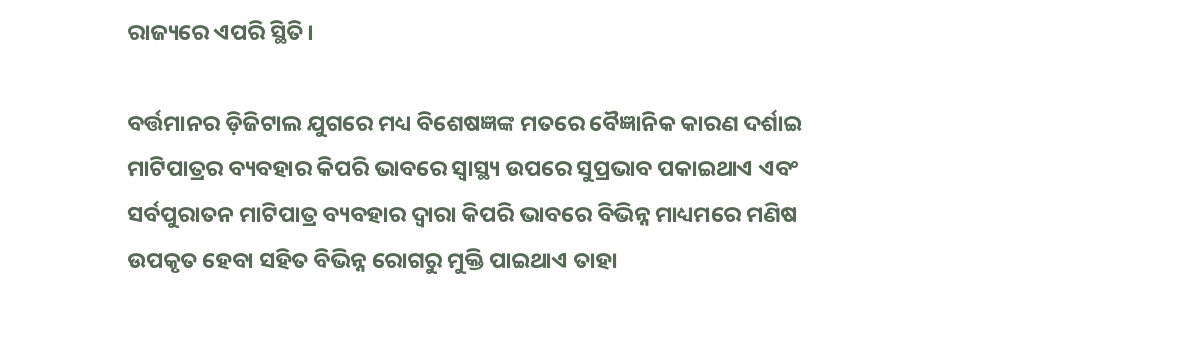ରାଜ୍ୟରେ ଏପରି ସ୍ଥିତି।

ବର୍ତ୍ତମାନର ଡ଼ିଜିଟାଲ ଯୁଗରେ ମଧ୍ୟ ବିଶେଷଜ୍ଞଙ୍କ ମତରେ ବୈଜ୍ଞାନିକ କାରଣ ଦର୍ଶାଇ ମାଟିପାତ୍ରର ବ୍ୟବହାର କିପରି ଭାବରେ ସ୍ୱାସ୍ଥ୍ୟ ଉପରେ ସୁପ୍ରଭାବ ପକାଇଥାଏ ଏବଂ ସର୍ବପୁରାତନ ମାଟିପାତ୍ର ବ୍ୟବହାର ଦ୍ୱାରା କିପରି ଭାବରେ ବିଭିନ୍ନ ମାଧ୍ୟମରେ ମଣିଷ ଉପକୃତ ହେବା ସହିତ ବିଭିନ୍ନ ରୋଗରୁ ମୁକ୍ତି ପାଇଥାଏ ତାହା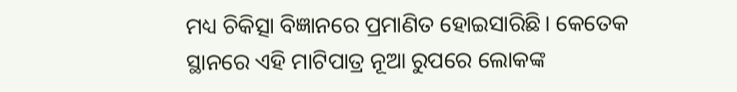ମଧ୍ୟ ଚିକିତ୍ସା ବିଜ୍ଞାନରେ ପ୍ରମାଣିତ ହୋଇସାରିଛି। କେତେକ ସ୍ଥାନରେ ଏହି ମାଟିପାତ୍ର ନୂଆ ରୁପରେ ଲୋକଙ୍କ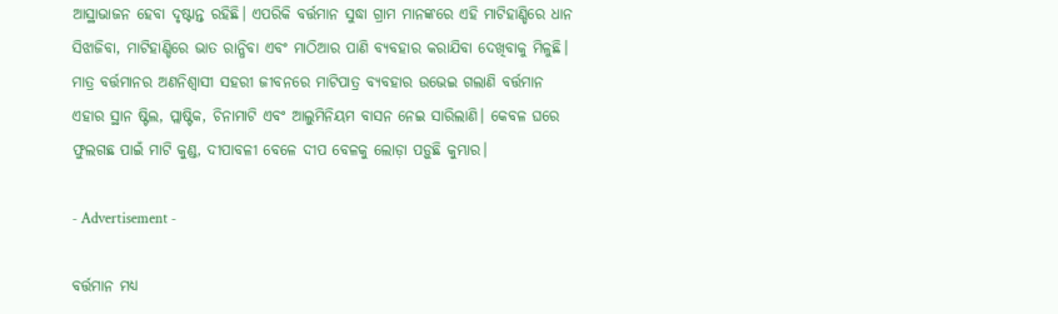ଆସ୍ଥାଭାଜନ ହେବା ଦୃଷ୍ଟାନ୍ତ ରହିଛି। ଏପରିକି ବର୍ତ୍ତମାନ ସୁଦ୍ଧା ଗ୍ରାମ ମାନଙ୍କରେ ଏହି ମାଟିହାଣ୍ଡିରେ ଧାନ ସିଝାଜିବା, ମାଟିହାଣ୍ଡିରେ ଭାତ ରାନ୍ଧିବା ଏବଂ ମାଠିଆର ପାଣି ବ୍ୟବହାର କରାଯିବା ଦେଖିବାକୁ ମିଳୁଛି। ମାତ୍ର ବର୍ତ୍ତମାନର ଅଣନିଶ୍ବାସୀ ସହରୀ ଜୀବନରେ ମାଟିପାତ୍ର ବ୍ୟବହାର ଉଭେଇ ଗଲାଣି ବର୍ତ୍ତମାନ ଏହାର ସ୍ଥାନ ଷ୍ଟିଲ, ପ୍ଲାଷ୍ଟିକ, ଚିନାମାଟି ଏବଂ ଆଲୁମିନିୟମ ବାସନ ନେଇ ସାରିଲାଣି। କେବଳ ଘରେ ଫୁଲଗଛ ପାଇଁ ମାଟି କୁଣ୍ଡ, ଦୀପାବଳୀ ବେଳେ ଦୀପ ବେଳକୁ ଲୋଡ଼ା ପଡ଼ୁଛି କୁମ୍ଭାର।

- Advertisement -

ବର୍ତ୍ତମାନ ମଧ୍ୟ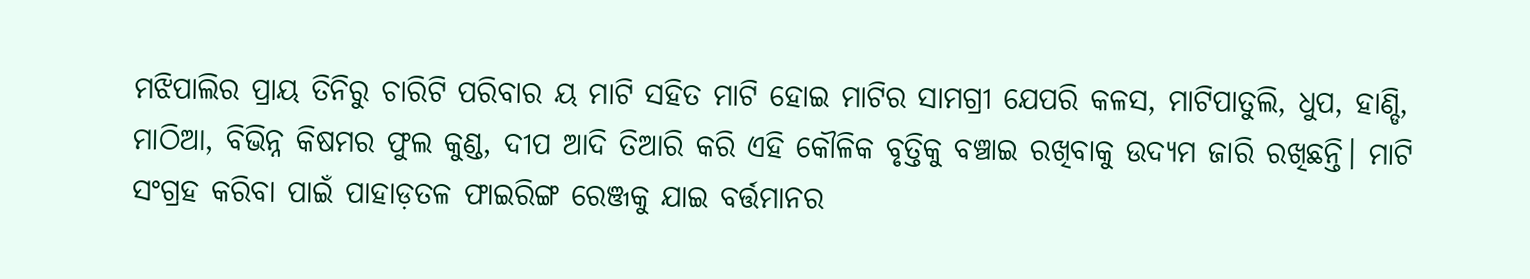ମଝିପାଲିର ପ୍ରାୟ ତିନିରୁ ଚାରିଟି ପରିବାର ୟ ମାଟି ସହିତ ମାଟି ହୋଇ ମାଟିର ସାମଗ୍ରୀ ଯେପରି କଳସ, ମାଟିପାତୁଲି, ଧୁପ, ହାଣ୍ଡି, ମାଠିଆ, ବିଭିନ୍ନ କିଷମର ଫୁଲ କୁଣ୍ଡ, ଦୀପ ଆଦି ତିଆରି କରି ଏହି କୌଳିକ ବୃତ୍ତିକୁ ବଞ୍ଚାଇ ରଖିବାକୁ ଉଦ୍ୟମ ଜାରି ରଖିଛନ୍ତି। ମାଟି ସଂଗ୍ରହ କରିବା ପାଇଁ ପାହାଡ଼ତଳ ଫାଇରିଙ୍ଗ ରେଞ୍ଜକୁ ଯାଇ ବର୍ତ୍ତମାନର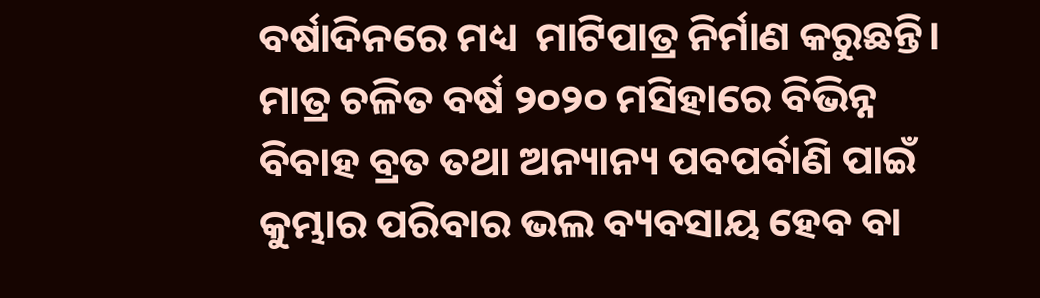ବର୍ଷାଦିନରେ ମଧ୍ୟ  ମାଟିପାତ୍ର ନିର୍ମାଣ କରୁଛନ୍ତି। ମାତ୍ର ଚଳିତ ବର୍ଷ ୨୦୨୦ ମସିହାରେ ବିଭିନ୍ନ ବିବାହ ବ୍ରତ ତଥା ଅନ୍ୟାନ୍ୟ ପବପର୍ବାଣି ପାଇଁ କୁମ୍ଭାର ପରିବାର ଭଲ ବ୍ୟବସାୟ ହେବ ବା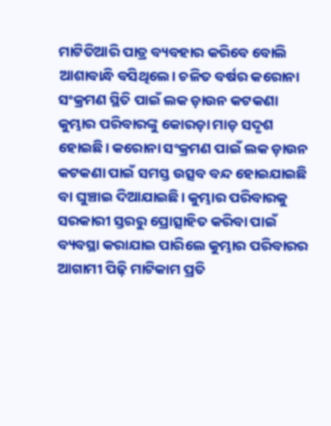ମାଟିତିଆରି ପାତ୍ର ବ୍ୟବହାର କରିବେ ବୋଲି ଆଶାବାନ୍ଧି ବସିଥିଲେ। ଚଳିତ ବର୍ଷର କରୋନା ସଂକ୍ରମଣ ସ୍ଥିତି ପାଇଁ ଲକ ଡ଼ାଉନ କଟକଣା କୁମ୍ଭାର ପରିବାରଙ୍କୁ କୋରଡ଼ା ମାଡ଼ ସଦୃଶ ହୋଇଛି। କରୋନା ସଂକ୍ରମଣ ପାଇଁ ଲକ ଡ଼ାଉନ କଟକଣା ପାଇଁ ସମସ୍ତ ଉତ୍ସବ ବନ୍ଦ ହୋଇଯାଇଛି ବା ଘୁଞ୍ଚାଇ ଦିଆଯାଇଛି। କୁମ୍ଭାର ପରିବାରକୁ ସରକାରୀ ସ୍ତରରୁ ପ୍ରୋତ୍ସାହିତ କରିବା ପାଇଁ ବ୍ୟବସ୍ଥା କରାଯାଇ ପାରିଲେ କୁମ୍ଭାର ପରିବାରର ଆଗାମୀ ପିଢ଼ି ମାଟିକାମ ପ୍ରତି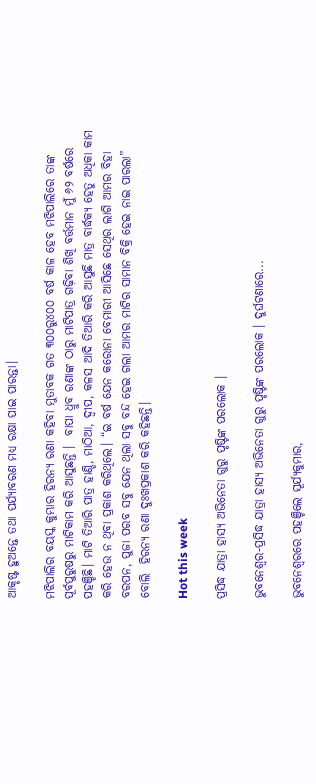ଆକୃଷ୍ଟ ହୁଅନ୍ତେ ତଥା ପର୍ଯ୍ୟାବରଣ ମଧ୍ୟ ରକ୍ଷା ପାଇ ପାରନ୍ତା।

ମଝିପାଲିର ବୟସ୍କ କୁମ୍ଭାର ହିରନ୍ୟ ରଣା କହିବା ମୁତାବକ ଗତ ୩୦୦ରୁ୪୦୦ ବର୍ଷ କାଳ ହେବ ମଝିପାଲିରେ ତାଙ୍କ ପୂର୍ବପୁରୁଷରୁ ମାଟିକାମ କରି ଆସୁଛନ୍ତି ।  ବାପା ଧ୍ରୁବ ରଣାଙ୍କ ଠାରୁ ମାଟିପାତ୍ର ଗଢ଼ିବା ଶିଖି ବର୍ତ୍ତମାନ ମୁଁ ୬୨ ବର୍ଷରେ ପହଞ୍ଚିଛି। ମାଟି ତିଆରି ପାତ୍ର ହାଣ୍ଡି, ମାଠିଆ, ଦ୍ୱୀପ, କଳସ ଆଦି ତିଆରି କରି ଆସୁଛି ମାତ୍ର ବାର୍ଦ୍ଧକ୍ୟ ହେତୁ ଅଧିକା କାମ କରି ହେଉ ନ ଥିବା ପ୍ରକାଶ କରିଥିଲେ। “ଇ ବର୍ଷ ଯେନ କରୋନା ବେମାରୀ ଆସିଛେ ସେଥିର ଲାଗି ଆମର ବିହା ବରପନ, ପୁଜା ପରବ ସବୁ ଯେନ ଥିଲା ସବୁ ବନ୍ଦ ହେଇ ଗଲା ଆମର ମାଟିର ସାମାନ ବିକ୍ରି ହେଇ ନାଇ ପାରଲା” ବୋଲି  ହିରନ୍ୟ ରଣା ଦୁଃଖପ୍ରକାଶ କରି କହିଛନ୍ତି।

Hot this week

ପ୍ରସିଦ୍ଧ ଯାତ୍ରା ହାସ୍ୟ ଅଭିନେତା ଗୁରୁ ପୃଷ୍ଟିଙ୍କ ପରଲୋକ ।

ଭୁବନେଶ୍ୱର-ପ୍ରସିଦ୍ଧ ଯାତ୍ରା ହାସ୍ୟ ଅଭିନେତା ଗୁରୁ ପୃଷ୍ଟିଙ୍କ ପରଲୋକ । ଦୁର୍ଘଟଣାରେ...

ଭୁବନେଶ୍ବରରେ ପହଞ୍ଚିଲେ ସୂର୍ଯ୍ୟକୁମାର,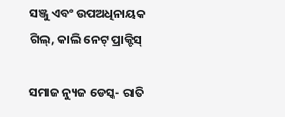ସଞ୍ଜୁ ଏବଂ ଉପଅଧିନାୟକ ଗିଲ୍, କାଲି ନେଟ୍ ପ୍ରାକ୍ଟିସ୍

ସମାଜ ନ୍ୟୁଜ ଡେସ୍କ- ରାତି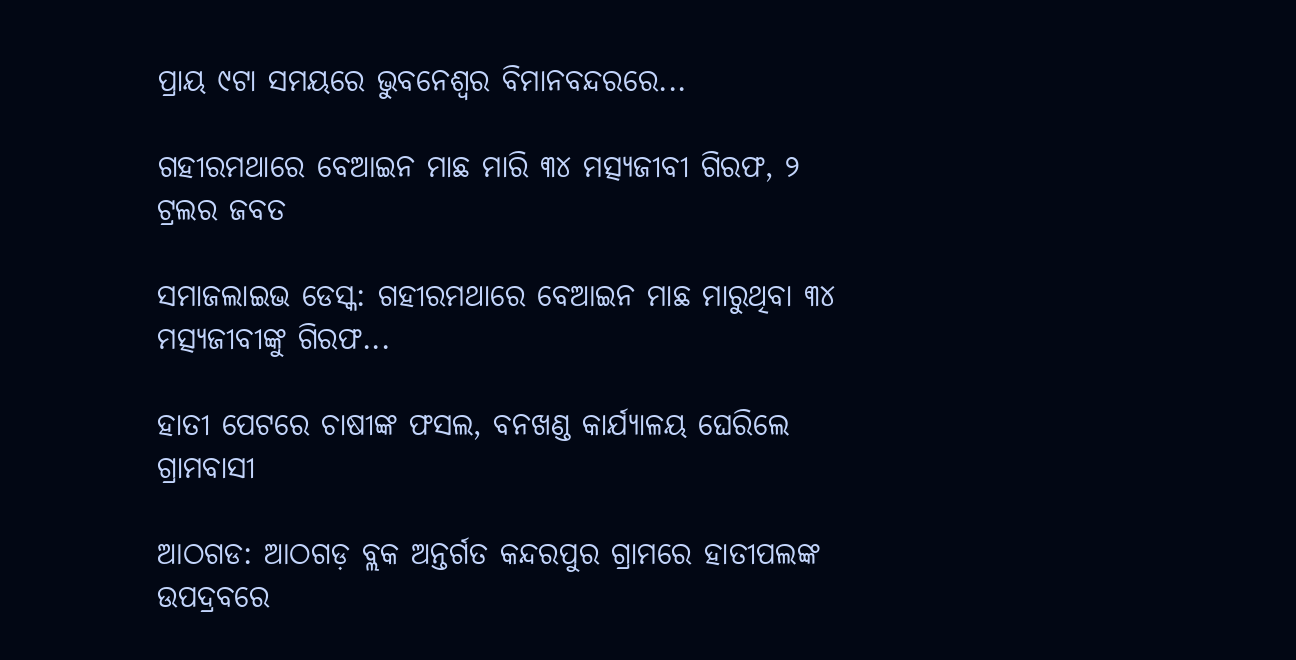ପ୍ରାୟ ୯ଟା ସମୟରେ ଭୁବନେଶ୍ବର ବିମାନବନ୍ଦରରେ...

ଗହୀରମଥାରେ ବେଆଇନ ମାଛ ମାରି ୩୪ ମତ୍ସ୍ୟଜୀବୀ ଗିରଫ, ୨ ଟ୍ରଲର ଜବତ

ସମାଜଲାଇଭ ଡେସ୍କ: ଗହୀରମଥାରେ ବେଆଇନ ମାଛ ମାରୁଥିବା ୩୪ ମତ୍ସ୍ୟଜୀବୀଙ୍କୁ ଗିରଫ...

ହାତୀ ପେଟରେ ଚାଷୀଙ୍କ ଫସଲ, ବନଖଣ୍ଡ କାର୍ଯ୍ୟାଳୟ ଘେରିଲେ ଗ୍ରାମବାସୀ

ଆଠଗଡ: ଆଠଗଡ଼ ବ୍ଲକ ଅନ୍ତର୍ଗତ କନ୍ଦରପୁର ଗ୍ରାମରେ ହାତୀପଲଙ୍କ ଉପଦ୍ରବରେ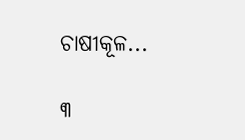ଚାଷୀକୂଳ...

୩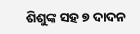ଶିଶୁଙ୍କ ସହ ୭ ଦାଦନ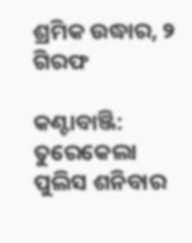ଶ୍ରମିକ ଉଦ୍ଧାର, ୨ ଗିରଫ

କଣ୍ଟାବାଞ୍ଜି: ତୁରେକେଲା ପୁଲିସ ଶନିବାର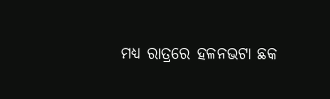ମଧ୍ୟ ରାତ୍ରରେ ହଳନଭଟା ଛକ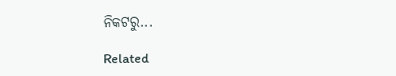ନିକଟରୁ...

Related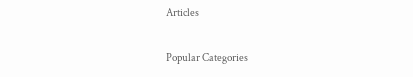Articles

Popular Categories